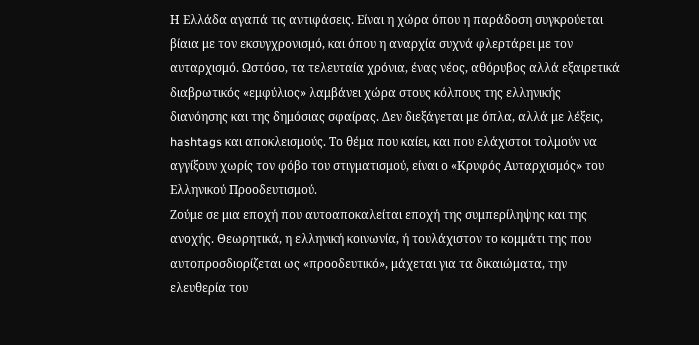Η Ελλάδα αγαπά τις αντιφάσεις. Είναι η χώρα όπου η παράδοση συγκρούεται βίαια με τον εκσυγχρονισμό, και όπου η αναρχία συχνά φλερτάρει με τον αυταρχισμό. Ωστόσο, τα τελευταία χρόνια, ένας νέος, αθόρυβος αλλά εξαιρετικά διαβρωτικός «εμφύλιος» λαμβάνει χώρα στους κόλπους της ελληνικής διανόησης και της δημόσιας σφαίρας. Δεν διεξάγεται με όπλα, αλλά με λέξεις, hashtags και αποκλεισμούς. Το θέμα που καίει, και που ελάχιστοι τολμούν να αγγίξουν χωρίς τον φόβο του στιγματισμού, είναι ο «Κρυφός Αυταρχισμός» του Ελληνικού Προοδευτισμού.
Ζούμε σε μια εποχή που αυτοαποκαλείται εποχή της συμπερίληψης και της ανοχής. Θεωρητικά, η ελληνική κοινωνία, ή τουλάχιστον το κομμάτι της που αυτοπροσδιορίζεται ως «προοδευτικό», μάχεται για τα δικαιώματα, την ελευθερία του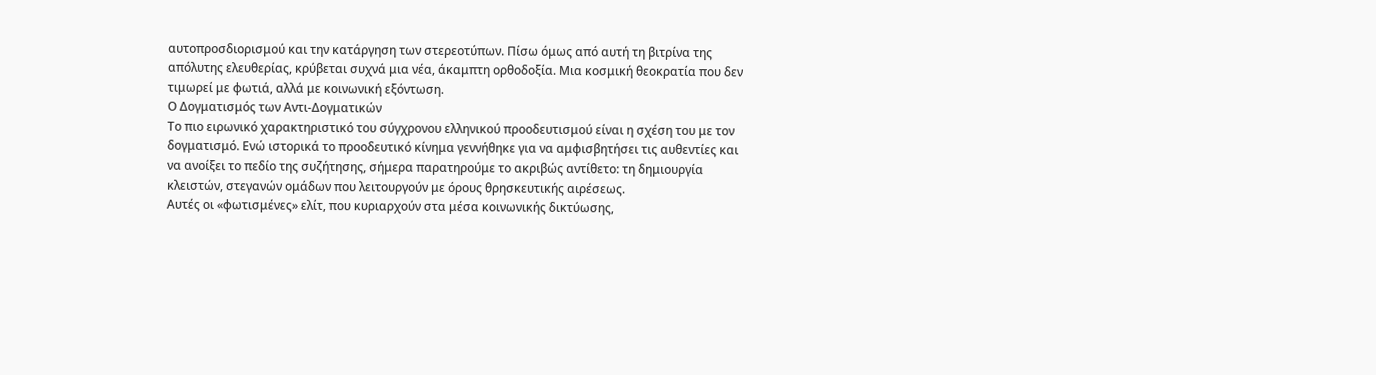αυτοπροσδιορισμού και την κατάργηση των στερεοτύπων. Πίσω όμως από αυτή τη βιτρίνα της απόλυτης ελευθερίας, κρύβεται συχνά μια νέα, άκαμπτη ορθοδοξία. Μια κοσμική θεοκρατία που δεν τιμωρεί με φωτιά, αλλά με κοινωνική εξόντωση.
Ο Δογματισμός των Αντι-Δογματικών
Το πιο ειρωνικό χαρακτηριστικό του σύγχρονου ελληνικού προοδευτισμού είναι η σχέση του με τον δογματισμό. Ενώ ιστορικά το προοδευτικό κίνημα γεννήθηκε για να αμφισβητήσει τις αυθεντίες και να ανοίξει το πεδίο της συζήτησης, σήμερα παρατηρούμε το ακριβώς αντίθετο: τη δημιουργία κλειστών, στεγανών ομάδων που λειτουργούν με όρους θρησκευτικής αιρέσεως.
Αυτές οι «φωτισμένες» ελίτ, που κυριαρχούν στα μέσα κοινωνικής δικτύωσης,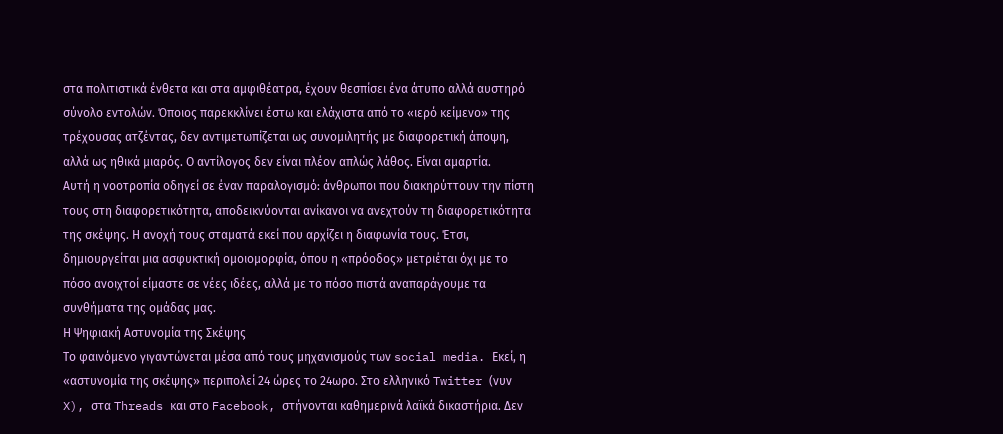στα πολιτιστικά ένθετα και στα αμφιθέατρα, έχουν θεσπίσει ένα άτυπο αλλά αυστηρό σύνολο εντολών. Όποιος παρεκκλίνει έστω και ελάχιστα από το «ιερό κείμενο» της τρέχουσας ατζέντας, δεν αντιμετωπίζεται ως συνομιλητής με διαφορετική άποψη, αλλά ως ηθικά μιαρός. Ο αντίλογος δεν είναι πλέον απλώς λάθος. Είναι αμαρτία.
Αυτή η νοοτροπία οδηγεί σε έναν παραλογισμό: άνθρωποι που διακηρύττουν την πίστη τους στη διαφορετικότητα, αποδεικνύονται ανίκανοι να ανεχτούν τη διαφορετικότητα της σκέψης. Η ανοχή τους σταματά εκεί που αρχίζει η διαφωνία τους. Έτσι, δημιουργείται μια ασφυκτική ομοιομορφία, όπου η «πρόοδος» μετριέται όχι με το πόσο ανοιχτοί είμαστε σε νέες ιδέες, αλλά με το πόσο πιστά αναπαράγουμε τα συνθήματα της ομάδας μας.
Η Ψηφιακή Αστυνομία της Σκέψης
Το φαινόμενο γιγαντώνεται μέσα από τους μηχανισμούς των social media. Εκεί, η «αστυνομία της σκέψης» περιπολεί 24 ώρες το 24ωρο. Στο ελληνικό Twitter (νυν X), στα Threads και στο Facebook, στήνονται καθημερινά λαϊκά δικαστήρια. Δεν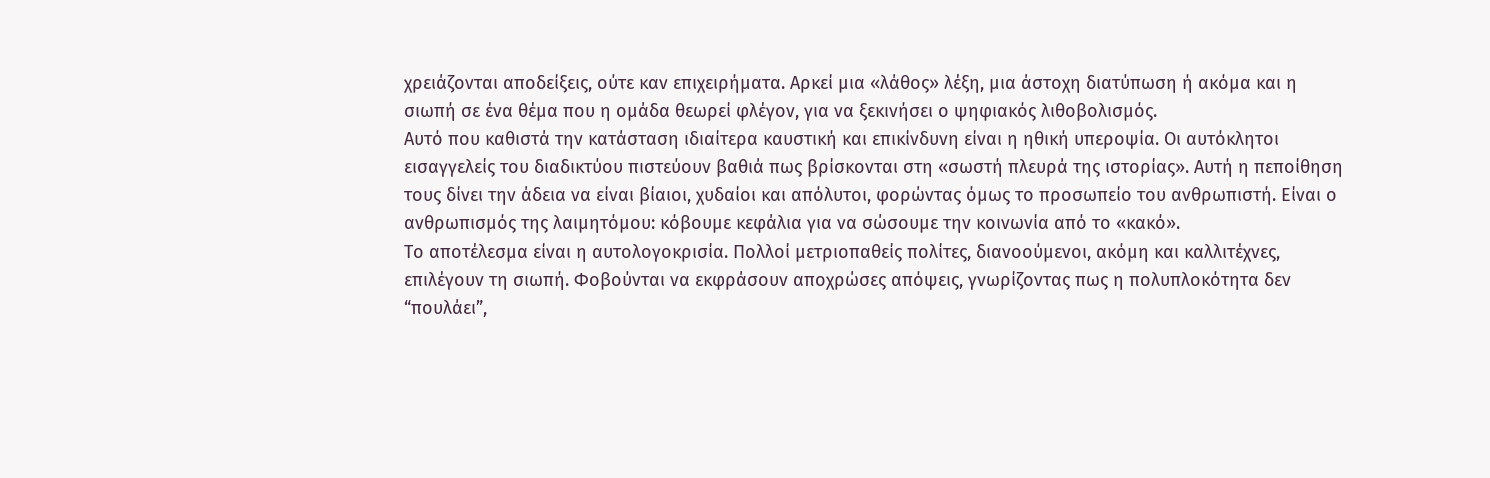χρειάζονται αποδείξεις, ούτε καν επιχειρήματα. Αρκεί μια «λάθος» λέξη, μια άστοχη διατύπωση ή ακόμα και η σιωπή σε ένα θέμα που η ομάδα θεωρεί φλέγον, για να ξεκινήσει ο ψηφιακός λιθοβολισμός.
Αυτό που καθιστά την κατάσταση ιδιαίτερα καυστική και επικίνδυνη είναι η ηθική υπεροψία. Οι αυτόκλητοι εισαγγελείς του διαδικτύου πιστεύουν βαθιά πως βρίσκονται στη «σωστή πλευρά της ιστορίας». Αυτή η πεποίθηση τους δίνει την άδεια να είναι βίαιοι, χυδαίοι και απόλυτοι, φορώντας όμως το προσωπείο του ανθρωπιστή. Είναι ο ανθρωπισμός της λαιμητόμου: κόβουμε κεφάλια για να σώσουμε την κοινωνία από το «κακό».
Το αποτέλεσμα είναι η αυτολογοκρισία. Πολλοί μετριοπαθείς πολίτες, διανοούμενοι, ακόμη και καλλιτέχνες, επιλέγουν τη σιωπή. Φοβούνται να εκφράσουν αποχρώσες απόψεις, γνωρίζοντας πως η πολυπλοκότητα δεν “πουλάει”,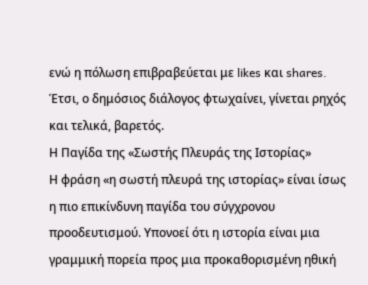ενώ η πόλωση επιβραβεύεται με likes και shares. Έτσι, ο δημόσιος διάλογος φτωχαίνει, γίνεται ρηχός και τελικά, βαρετός.
Η Παγίδα της «Σωστής Πλευράς της Ιστορίας»
Η φράση «η σωστή πλευρά της ιστορίας» είναι ίσως η πιο επικίνδυνη παγίδα του σύγχρονου προοδευτισμού. Υπονοεί ότι η ιστορία είναι μια γραμμική πορεία προς μια προκαθορισμένη ηθική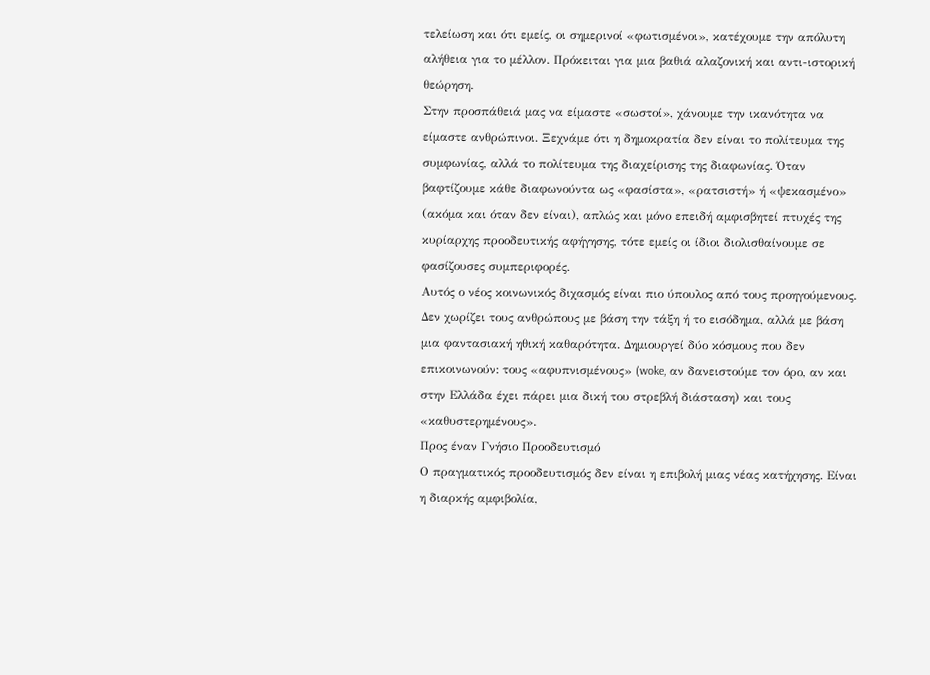τελείωση και ότι εμείς, οι σημερινοί «φωτισμένοι», κατέχουμε την απόλυτη αλήθεια για το μέλλον. Πρόκειται για μια βαθιά αλαζονική και αντι-ιστορική θεώρηση.
Στην προσπάθειά μας να είμαστε «σωστοί», χάνουμε την ικανότητα να είμαστε ανθρώπινοι. Ξεχνάμε ότι η δημοκρατία δεν είναι το πολίτευμα της συμφωνίας, αλλά το πολίτευμα της διαχείρισης της διαφωνίας. Όταν βαφτίζουμε κάθε διαφωνούντα ως «φασίστα», «ρατσιστή» ή «ψεκασμένο» (ακόμα και όταν δεν είναι), απλώς και μόνο επειδή αμφισβητεί πτυχές της κυρίαρχης προοδευτικής αφήγησης, τότε εμείς οι ίδιοι διολισθαίνουμε σε φασίζουσες συμπεριφορές.
Αυτός ο νέος κοινωνικός διχασμός είναι πιο ύπουλος από τους προηγούμενους. Δεν χωρίζει τους ανθρώπους με βάση την τάξη ή το εισόδημα, αλλά με βάση μια φαντασιακή ηθική καθαρότητα. Δημιουργεί δύο κόσμους που δεν επικοινωνούν: τους «αφυπνισμένους» (woke, αν δανειστούμε τον όρο, αν και στην Ελλάδα έχει πάρει μια δική του στρεβλή διάσταση) και τους «καθυστερημένους».
Προς έναν Γνήσιο Προοδευτισμό
Ο πραγματικός προοδευτισμός δεν είναι η επιβολή μιας νέας κατήχησης. Είναι η διαρκής αμφιβολία,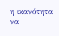η ικανότητα να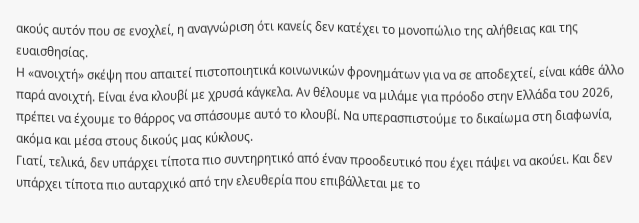ακούς αυτόν που σε ενοχλεί, η αναγνώριση ότι κανείς δεν κατέχει το μονοπώλιο της αλήθειας και της ευαισθησίας.
Η «ανοιχτή» σκέψη που απαιτεί πιστοποιητικά κοινωνικών φρονημάτων για να σε αποδεχτεί, είναι κάθε άλλο παρά ανοιχτή. Είναι ένα κλουβί με χρυσά κάγκελα. Αν θέλουμε να μιλάμε για πρόοδο στην Ελλάδα του 2026, πρέπει να έχουμε το θάρρος να σπάσουμε αυτό το κλουβί. Να υπερασπιστούμε το δικαίωμα στη διαφωνία, ακόμα και μέσα στους δικούς μας κύκλους.
Γιατί, τελικά, δεν υπάρχει τίποτα πιο συντηρητικό από έναν προοδευτικό που έχει πάψει να ακούει. Και δεν υπάρχει τίποτα πιο αυταρχικό από την ελευθερία που επιβάλλεται με το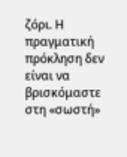ζόρι. Η πραγματική πρόκληση δεν είναι να βρισκόμαστε στη «σωστή»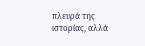πλευρά της ιστορίας, αλλά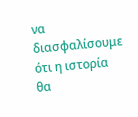να διασφαλίσουμε ότι η ιστορία θα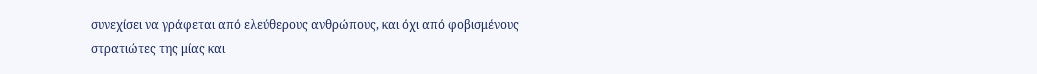συνεχίσει να γράφεται από ελεύθερους ανθρώπους, και όχι από φοβισμένους στρατιώτες της μίας και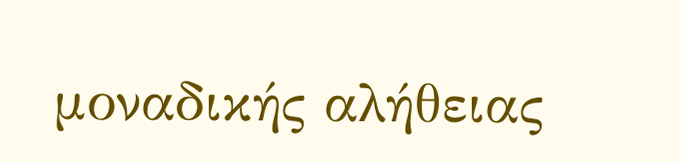μοναδικής αλήθειας